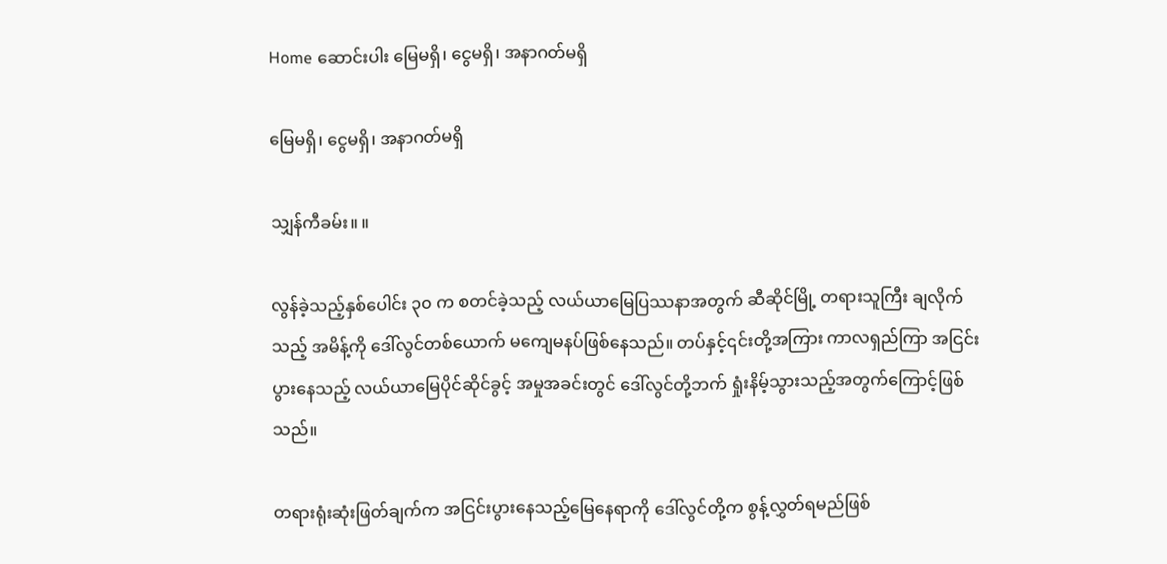Home ဆောင်းပါး မြေမရှိ၊ ငွေမရှိ၊ အနာဂတ်မရှိ

မြေမရှိ၊ ငွေမရှိ၊ အနာဂတ်မရှိ

သျှန်ကီခမ်း။ ။

လွန်ခဲ့သည့်နှစ်ပေါင်း ၃၀ က စတင်ခဲ့သည့် လယ်ယာမြေပြဿနာအတွက် ဆီဆိုင်မြို့ တရားသူကြီး ချလိုက်သည့် အမိန့်ကို ဒေါ်လွင်တစ်ယောက် မကျေမနပ်ဖြစ်နေသည်။ တပ်နှင့်၎င်းတို့အကြား ကာလရှည်ကြာ အငြင်းပွားနေသည့် လယ်ယာမြေပိုင်ဆိုင်ခွင့် အမှုအခင်းတွင် ဒေါ်လွင်တို့ဘက် ရှုံးနိမ့်သွားသည့်အတွက်ကြောင့်ဖြစ်သည်။

တရားရုံးဆုံးဖြတ်ချက်က အငြင်းပွားနေသည့်မြေနေရာကို ဒေါ်လွင်တို့က စွန့်လွှတ်ရမည်ဖြစ်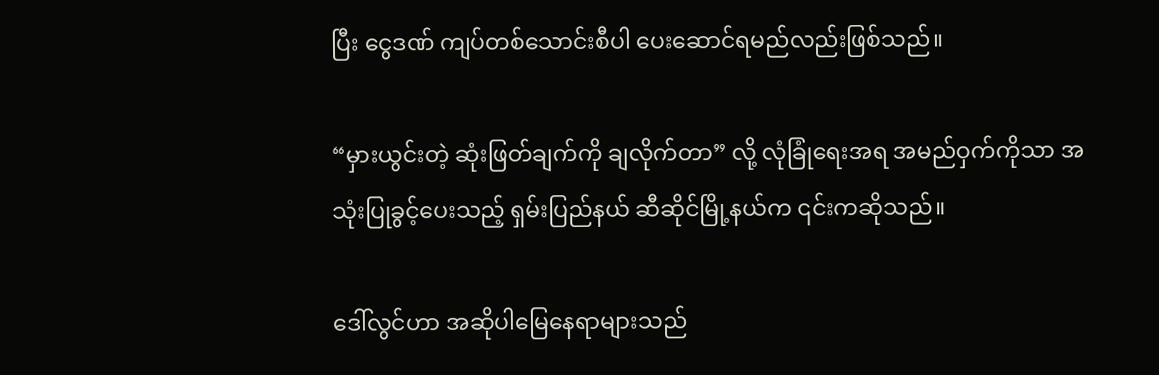ပြီး ငွေဒဏ် ကျပ်တစ်သောင်းစီပါ ပေးဆောင်ရမည်လည်းဖြစ်သည်။

“မှားယွင်းတဲ့ ဆုံးဖြတ်ချက်ကို ချလိုက်တာ” လို့ လုံခြုံရေးအရ အမည်ဝှက်ကိုသာ အသုံးပြုခွင့်ပေးသည့် ရှမ်းပြည်နယ် ဆီဆိုင်မြို့နယ်က ၎င်းကဆိုသည်။

ဒေါ်လွင်ဟာ အဆိုပါမြေနေရာများသည်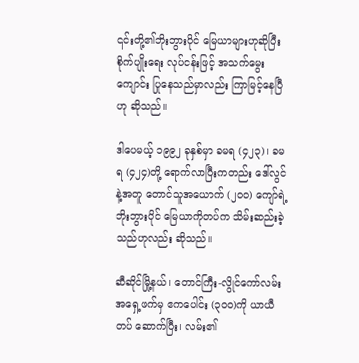၎င်းတို့၏ဘိုးဘွားပိုင် မြေယာများဟုဆိုပြီး စိုက်ပျိုးရေး လုပ်ငန်းဖြင့် အသက်မွေးကျောင်း ပြုနေသည်မှာလည်း ကြာမြင့်နေပြီဟု ဆိုသည်။

ဒါပေမယ့် ၁၉၉၂ ခုနှစ်မှာ ခမရ (၄၂၃)၊ ခမရ (၄၂၄)တို့ ရောက်လာပြီးကတည်း ဒေါ်လွင်နဲ့အတူ တောင်သူအယောက် (၂၀၀) ကျော်ရဲ့ ဘိုးဘွားပိုင် မြေယာကိုတပ်က သိမ်းဆည်းခဲ့သည်ဟုလည်း ဆိုသည်။

ဆီဆိုင်မြို့နယ်၊ တောင်ကြီး-လွိုင်ကော်လမ်း အရှေ့ဖက်မှ ဧကပေါင်း (၃၀၀)ကို ယာယီတပ် ဆောက်ပြီး၊ လမ်း၏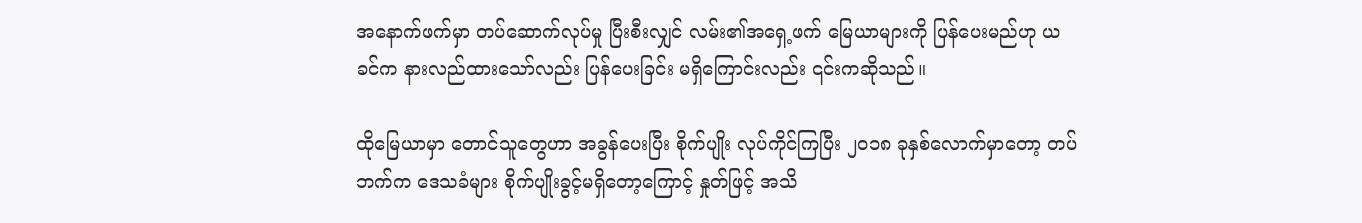အ‌နောက်ဖက်မှာ တပ်ဆောက်လုပ်မှု ပြီးစီးလျှင် လမ်း၏အရှေ့ဖက် မြေယာများကို ပြန်ပေးမည်ဟု ယခင်က နားလည်ထားသော်လည်း ပြန်ပေးခြင်း မရှိကြောင်းလည်း ၎င်းကဆိုသည်။

ထိုမြေယာမှာ တောင်သူတွေဟာ အခွန်ပေးပြီး စိုက်ပျိုး လုပ်ကိုင်ကြပြီး ၂၀၁၈ ခုနှစ်လောက်မှာတော့ တပ်ဘက်က ဒေသခံများ စိုက်ပျိုးခွင့်မရှိတော့ကြောင့် နှုတ်ဖြင့် အသိ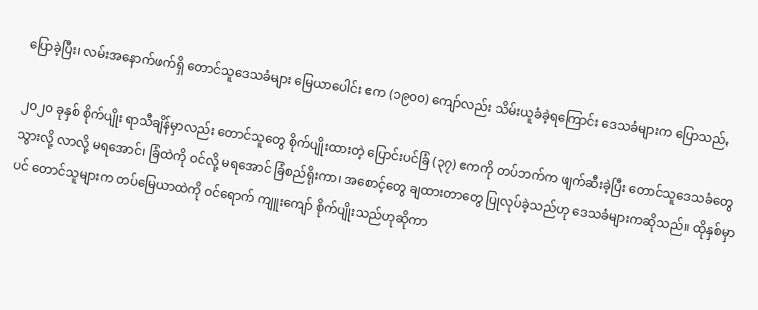ပြောခဲ့ပြီး၊ လမ်းအနောက်ဖက်ရှိ တောင်သူဒေသခံများ မြေယာပေါင်း ဧက (၁၉၀၀) ကျော်လည်း သိမ်းယူခံခဲ့ရကြောင်း ဒေသခံများက ပြောသည်ꩻ

၂၀၂၀ ခုနှစ် စိုက်ပျိုး ရာသီချိန်မှာလည်း တောင်သူတွေ စိုက်ပျိုးထားတဲ့ ပြောင်းပင်ခြံ (၃၇) ဧကကို တပ်ဘက်က ဖျက်ဆီးခဲ့ပြီး တောင်သူဒေသခံတွေ သွားလို့ လာလို့ မရအောင်၊ ခြံထဲကို ဝင်လို့ မရအောင် ခြံစည်ရိုးကာ၊ အစောင့်တွေ ချထားတာတွေ ပြုလုပ်ခဲ့သည်ဟု ဒေသခံများကဆိုသည်။ ထိုနှစ်မှာပင် တောင်သူများက တပ်မြေယာထဲကို ဝင်ရောက် ကျူးကျော် စိုက်ပျိုးသည်ဟုဆိုကာ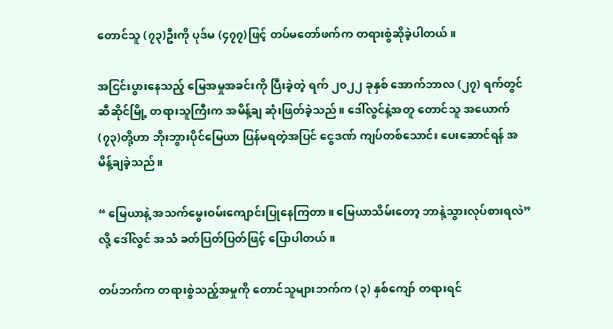တောင်သူ (၇၃)ဦးကို ပုဒ်မ (၄၇၇)ဖြင့် တပ်မတော်ဖက်က တရားစွဲဆိုခဲ့ပါတယ်။

အငြင်းပွားနေသည့် မြေအမှုအခင်းကို ပြီးခဲ့တဲ့ ရက် ၂၀၂၂ ခုနှစ် အောက်ဘာလ (၂၇) ရက်တွင် ဆီဆိုင်မြို့ တရားသူကြီးက အမိန့်ချ ဆုံးဖြတ်ခဲ့သည်။ ဒေါ်လွင်နဲ့အတူ တောင်သူ အယောက် (၇၃)တို့ဟာ ဘိုးဘွားပိုင်မြေယာ ပြန်မရတဲ့အပြင် ငွေဒဏ် ကျပ်တစ်‌သောင်း ပေးဆောင်ရန် အမိန့်ချခဲ့သည်။

“ မြေယာနဲ့ အသက်မွေးဝမ်းကျောင်းပြုနေကြတာ။ မြေယာသိမ်းတော့ ဘာနဲ့သွားလုပ်စားရလဲ” လို့ ဒေါ်လွင် အသံ ခတ်ပြတ်ပြတ်ဖြင့် ပြောပါတယ်။

တပ်ဘက်က တရားစွဲသည့်အမှုကို တောင်သူများဘက်က (၃) နှစ်‌ကျော် တရားရင်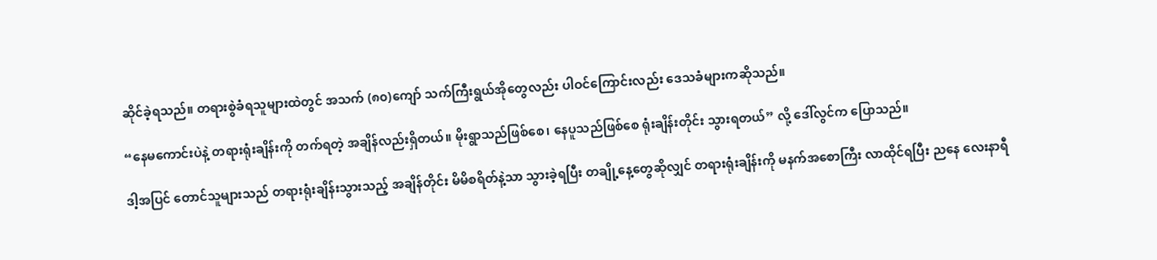ဆိုင်ခဲ့ရသည်။ တရားစွဲခံရသူများထဲတွင် အသက် (၈၀)ကျော် သက်ကြီးရွယ်အိုတွေလည်း ပါဝင်ကြောင်းလည်း ဒေသခံများကဆိုသည်။

“နေမကောင်းပဲနဲ့ တရားရုံးချိန်းကို တက်ရတဲ့ အချိန်လည်းရှိတယ်။ မိုးရွာသည်ဖြစ်စေ၊ နေပူသည်ဖြစ်စေ ရုံးချိန်းတိုင်း သွားရတယ်” လို့ ဒေါ်လွင်က ပြောသည်။

ဒါ့အပြင် တောင်သူများသည် တရားရုံးချိန်းသွားသည့် အချိန်တိုင်း မိမိစရိတ်နဲ့သာ သွားခဲ့ရပြီး တချို့နေ့တွေဆိုလျှင် တရားရုံးချိန်းကို မနက်အစောကြီး လာထိုင်ရပြီး ညနေ လေးနာရီ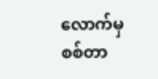လောက်မှ စစ်တာ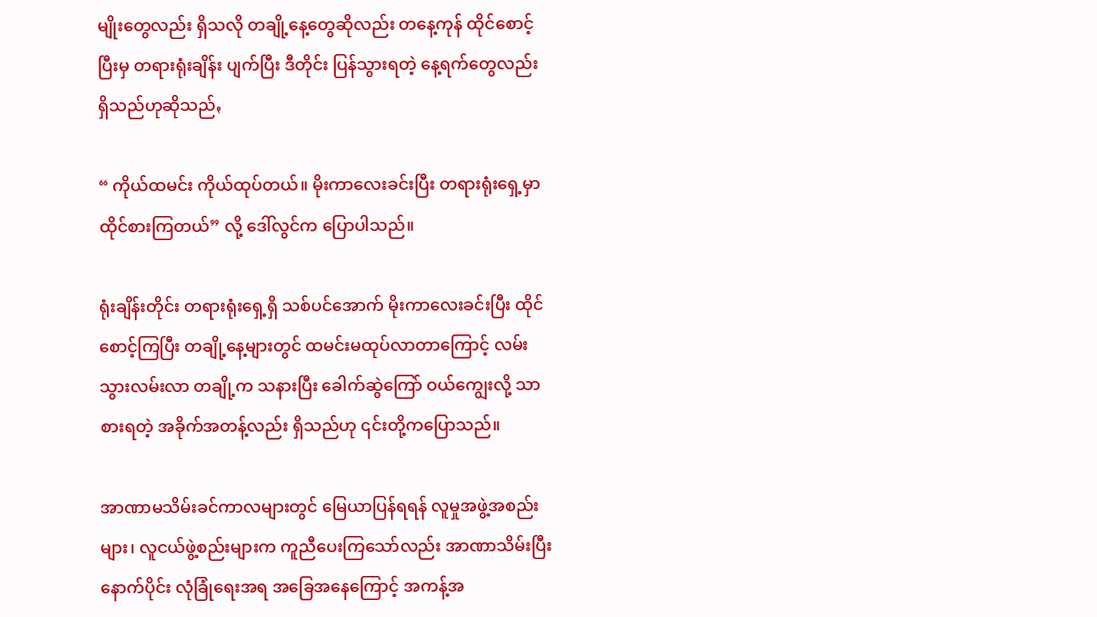မျိုးတွေလည်း ရှိသလို တချို့နေ့တွေဆိုလည်း တနေ့ကုန် ထိုင်စောင့်ပြီးမှ တရားရုံးချိန်း ပျက်ပြီး ဒီတိုင်း ပြန်သွားရတဲ့ နေ့ရက်တွေလည်း ရှိသည်ဟုဆိုသည်ꩻ

“ ကိုယ်ထမင်း ကိုယ်ထုပ်တယ်။ မိုးကာလေးခင်းပြီး တရားရုံးရှေ့မှာ ထိုင်စားကြတယ်” လို့ ဒေါ်လွင်က ပြောပါသည်။

ရုံးချိန်းတိုင်း တရားရုံးရှေ့ရှိ သစ်ပင်အောက် မိုးကာလေးခင်းပြီး ထိုင်စောင့်ကြပြီး တချို့နေ့များတွင် ထမင်းမထုပ်လာတာကြောင့် လမ်းသွားလမ်းလာ တချို့က သနားပြီး ခေါက်ဆွဲကြော် ဝယ်ကျွေးလို့ သာစားရတဲ့ အခိုက်အတန့်လည်း ရှိသည်ဟု ၎င်းတို့ကပြောသည်။

အာဏာမသိမ်းခင်ကာလများတွင် မြေယာပြန်ရရန် လူမှုအဖွဲ့အစည်းများ၊ လူငယ်ဖွဲ့စည်းများက ကူညီပေးကြသော်လည်း အာဏာသိမ်းပြီး နောက်ပိုင်း လုံခြုံရေးအရ အခြေအနေကြောင့် အကန့်အ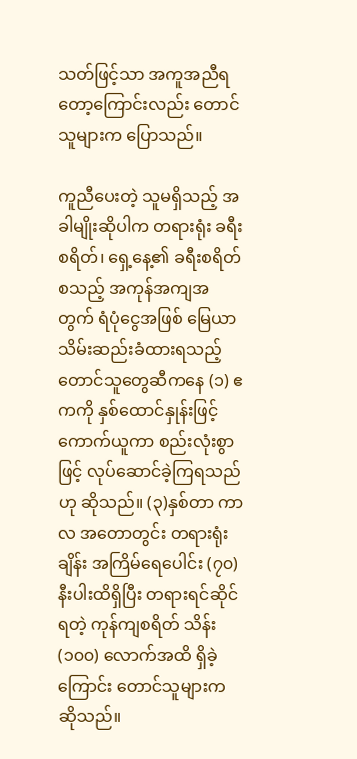သတ်ဖြင့်သာ အကူအညီရတော့ကြောင်းလည်း တောင်သူများက ပြောသည်။

ကူညီပေးတဲ့ သူမရှိသည့် အခါမျိုးဆိုပါက တရားရုံး ခရီးစရိတ်၊ ရှေ့နေ့၏ ခရီးစရိတ်စသည့် အကုန်အကျအတွက် ရံပုံငွေအဖြစ် မြေယာ သိမ်းဆည်းခံထားရသည့် တောင်သူတွေဆီကနေ (၁) ဧကကို နှစ်ထောင်နှုန်းဖြင့် ကောက်ယူကာ စည်းလုံးစွာဖြင့် လုပ်ဆောင်ခဲ့ကြရသည်ဟု ဆိုသည်။ (၃)နှစ်တာ ကာလ အတောတွင်း တရားရုံးချိန်း အကြိမ်ရေပေါင်း (၇၀) နီးပါးထိရှိပြီး တရားရင်ဆိုင်ရတဲ့ ကုန်ကျစရိတ် သိန်း (၁၀၀) လောက်အထိ ရှိခဲ့ကြောင်း တောင်သူများကဆိုသည်။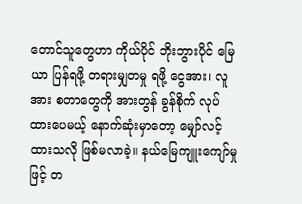တောင်သူတွေဟာ ကိုယ်ပိုင် ဘိုးဘွားပိုင် မြေယာ ပြန်ရဖို့ တရားမျှတမှု ရဖို့ ငွေအား၊ လူအား စတာတွေကို အားတွန် ခွန်စိုက် လုပ်ထားပေမယ့် နောက်ဆုံးမှာတော့ မျှော်လင့်ထားသလို ဖြစ်မလာခဲ့။ နယ်မြေကျူးကျော်မှုဖြင့် တ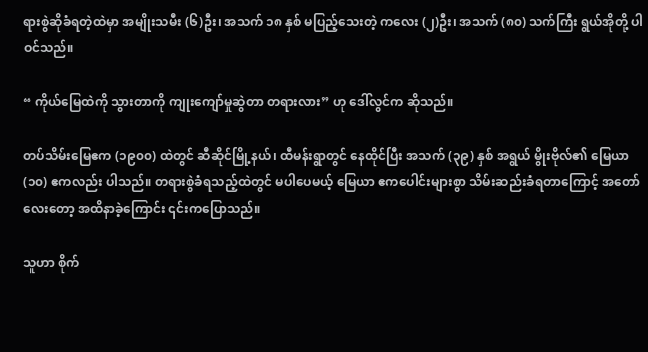ရားစွဲဆိုခံရတဲ့ထဲမှာ အမျိုးသမီး (၆)ဦး၊ အသက် ၁၈ နှစ် မပြည့်သေးတဲ့ ကလေး (၂)ဦး၊ အသက် (၈၀) သက်ကြီး ရွယ်အိုတို့ ပါဝင်သည်။

“ ကိုယ်မြေထဲကို သွားတာကို ကျုးကျော်မှုဆွဲတာ တရားလား” ဟု ဒေါ်လွင်က ဆိုသည်။

တပ်သိမ်းမြေဧက (၁၉၀၀) ထဲတွင် ဆီဆိုင်မြို့နယ်၊ ထီမန်းရွာတွင် နေထိုင်ပြီး အသက် (၃၉) နှစ် အရွယ် မွိုးဗိုလ်၏ မြေယာ(၁၀) ဧကလည်း ပါသည်။ တရားစွဲခံရသည့်ထဲတွင် မပါပေမယ့် မြေယာ ဧကပေါင်းများစွာ သိမ်းဆည်းခံရတာကြောင့် အတော်လေးတော့ အထိနာခဲ့ကြောင်း ၎င်းကပြောသည်။

သူဟာ စိုက်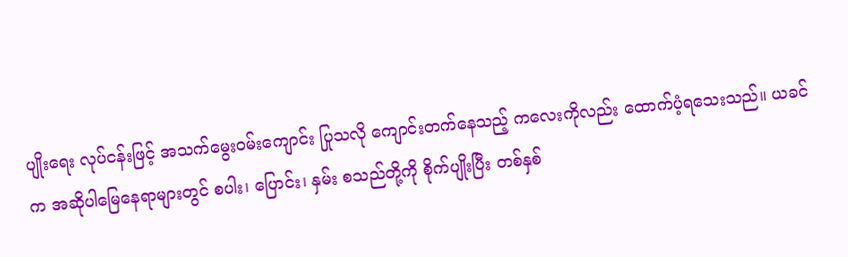ပျိုးရေး လုပ်ငန်းဖြင့် အသက်မွေးဝမ်းကျောင်း ပြုသလို ကျောင်းတက်နေသည့် ကလေးကိုလည်း ထောက်ပံ့ရသေးသည်။ ယခင်က အဆိုပါမြေနေရာများတွင် စပါး၊ ပြောင်း၊ နှမ်း စသည်တို့ကို စိုက်ပျိုးပြီး တစ်နှစ်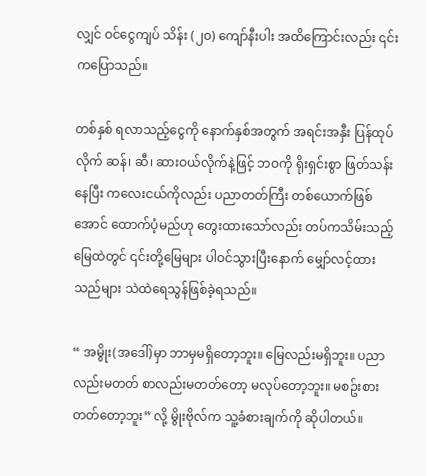လျှင် ဝင်ငွေကျပ် သိန်း (၂၀) ကျော်နီးပါး အထိကြောင်းလည်း ၎င်းကပြောသည်။

တစ်နှစ် ရလာသည့်ငွေကို နောက်နှစ်အတွက် အရင်းအနှီး ပြန်ထုပ်လိုက် ဆန်၊ ဆီ၊ ဆားဝယ်လိုက်နဲ့ဖြင့် ဘဝကို ရိုးရှင်းစွာ ဖြတ်သန်းနေပြီး ကလေးငယ်ကိုလည်း ပညာတတ်ကြီး တစ်ယောက်ဖြစ်အောင် ထောက်ပံ့မည်ဟု တွေးထားသော်လည်း တပ်ကသိမ်းသည့် မြေထဲတွင် ၎င်းတို့မြေများ ပါဝင်သွားပြီးနောက် မျှော်လင့်ထားသည်များ သဲထဲရေသွန်ဖြစ်ခဲ့ရသည်။

“ အမွိုး(အဒေါ်)မှာ ဘာမှမရှိတော့ဘူး။ မြေလည်းမရှိဘူး။ ပညာလည်းမတတ် စာလည်းမတတ်တော့ မလုပ်တော့ဘူး။ မစဥ်းစားတတ်တော့ဘူး” လို့ မွိုးဗိုလ်က သူ့ခံစားချက်ကို ဆိုပါတယ်။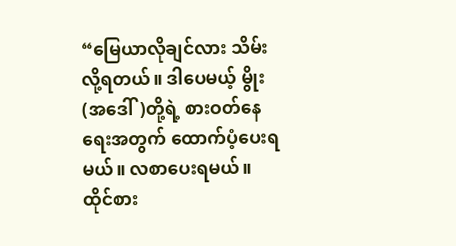“မြေယာလိုချင်လား သိမ်းလို့ရတယ်။ ဒါပေမယ့် မွိုး(အဒေါ်)တို့ရဲ့ စားဝတ်နေရေးအတွက် ‌ထောက်ပံ့ပေးရမယ်။ လစာပေးရမယ်။ ထိုင်စား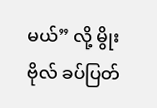မယ်” လို့ မွိုးဗိုလ် ခပ်ပြတ်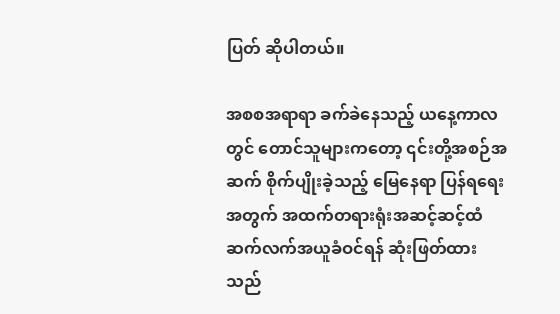ပြတ် ဆိုပါတယ်။

အစစအရာရာ ခက်ခဲနေသည့် ယနေ့ကာလတွင် တောင်သူများကတော့ ၎င်းတို့အစဉ်အဆက် စိုက်ပျိုးခဲ့သည့် မြေနေရာ ပြန်ရရေးအတွက် အထက်တရားရုံးအဆင့်ဆင့်ထံ ဆက်လက်အယူခံဝင်ရန် ဆုံးဖြတ်ထားသည်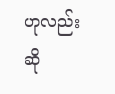ဟုလည်း ဆို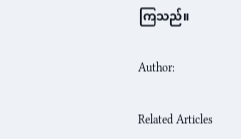ကြသည်။

Author:

Related Articles